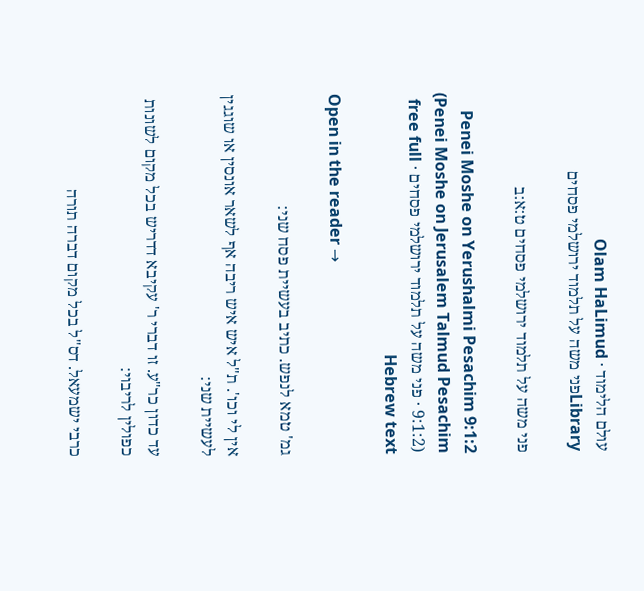עולם הלימוד · Olam HaLimud
Libraryפני משה על תלמוד ירושלמי פסחים

פני משה על תלמוד ירושלמי פסחים ט:א:ב

Penei Moshe on Yerushalmi Pesachim 9:1:2 (Penei Moshe on Jerusalem Talmud Pesachim 9:1:2) · פני משה על תלמוד ירושלמי פסחים · free full Hebrew text

Open in the reader →

גמ' טמא לנפש. כתיב בעשיית פסח שני:

אין לי וכו'. ת"ל איש איש ריבה אף לשאר אונסין או שוגגין לעשיית שני:

עד כדון כר"ע. זו דברי ר' עקיבא דדריש בכל מקום לשונות כפולין לריבוי:

כרבי ישמעאל. דס"ל בכל מקום דברה תורה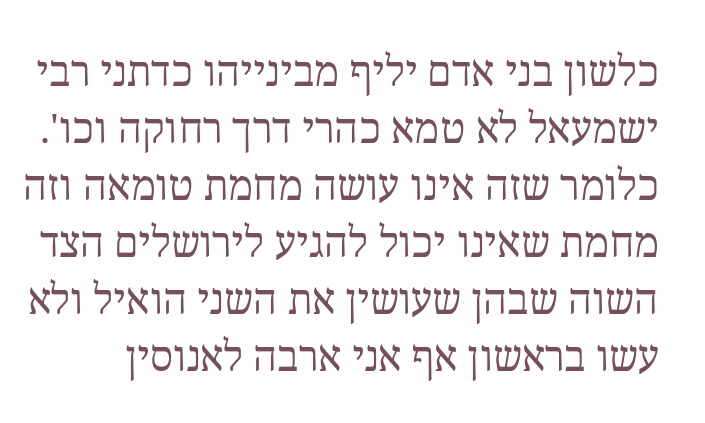כלשון בני אדם יליף מבינייהו כדתני רבי ישמעאל לא טמא כהרי דרך רחוקה וכו'. כלומר שזה אינו עושה מחמת טומאה וזה מחמת שאינו יכול להגיע לירושלים הצד השוה שבהן שעושין את השני הואיל ולא עשו בראשון אף אני ארבה לאנוסין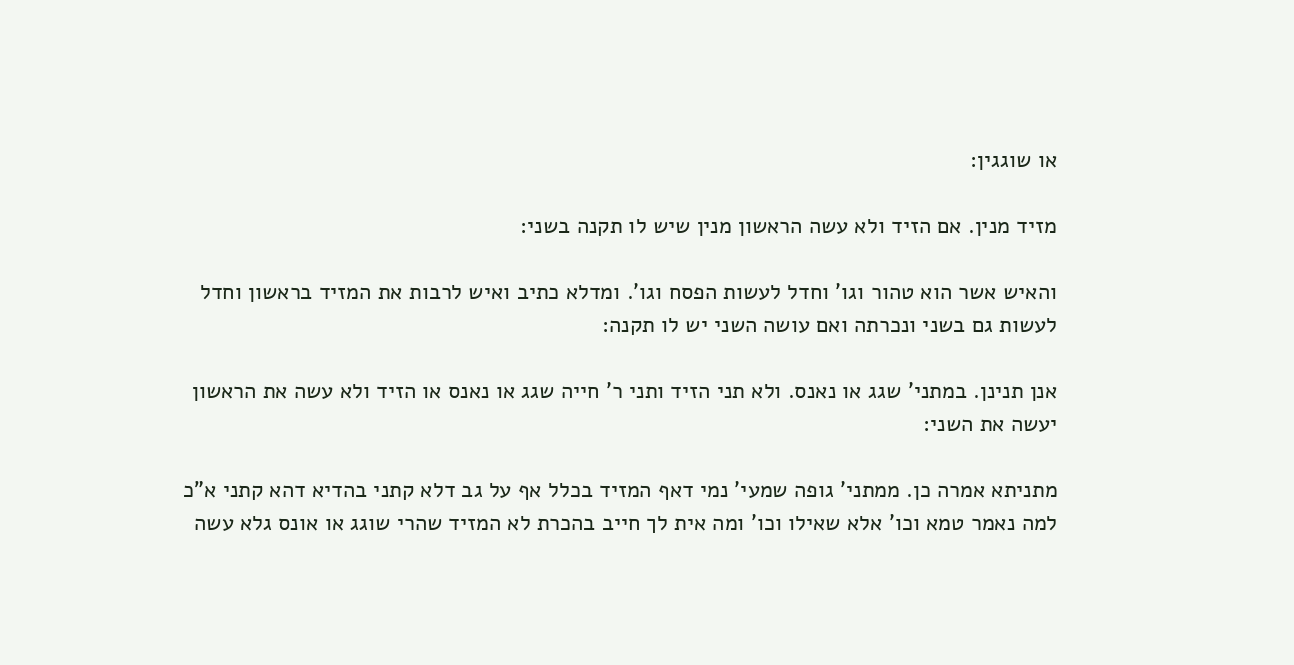או שוגגין:

מזיד מנין. אם הזיד ולא עשה הראשון מנין שיש לו תקנה בשני:

והאיש אשר הוא טהור וגו' וחדל לעשות הפסח וגו'. ומדלא כתיב ואיש לרבות את המזיד בראשון וחדל לעשות גם בשני ונכרתה ואם עושה השני יש לו תקנה:

אנן תנינן. במתני' שגג או נאנס. ולא תני הזיד ותני ר' חייה שגג או נאנס או הזיד ולא עשה את הראשון יעשה את השני:

מתניתא אמרה כן. ממתני' גופה שמעי' נמי דאף המזיד בכלל אף על גב דלא קתני בהדיא דהא קתני א"כ למה נאמר טמא וכו' אלא שאילו וכו' ומה אית לך חייב בהכרת לא המזיד שהרי שוגג או אונס גלא עשה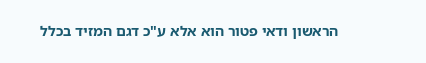הראשון ודאי פטור הוא אלא ע"כ דגם המזיד בכלל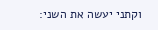וקתני יעשה את השני: